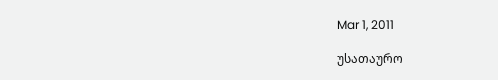Mar 1, 2011

უსათაურო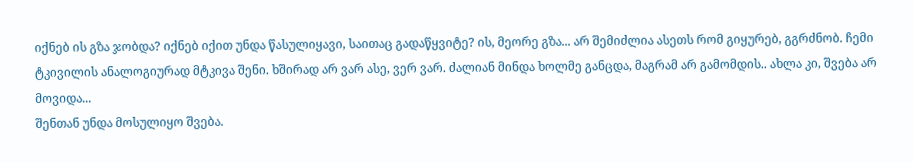იქნებ ის გზა ჯობდა? იქნებ იქით უნდა წასულიყავი, საითაც გადაწყვიტე? ის, მეორე გზა... არ შემიძლია ასეთს რომ გიყურებ, გგრძნობ. ჩემი ტკივილის ანალოგიურად მტკივა შენი. ხშირად არ ვარ ასე, ვერ ვარ. ძალიან მინდა ხოლმე განცდა, მაგრამ არ გამომდის.. ახლა კი, შვება არ მოვიდა...
შენთან უნდა მოსულიყო შვება.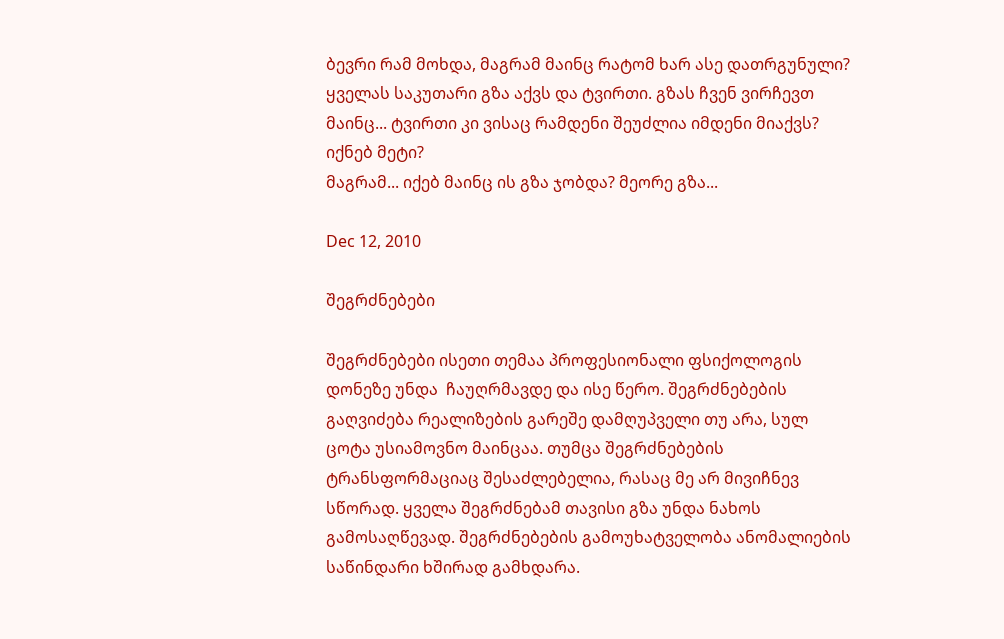ბევრი რამ მოხდა, მაგრამ მაინც რატომ ხარ ასე დათრგუნული? ყველას საკუთარი გზა აქვს და ტვირთი. გზას ჩვენ ვირჩევთ მაინც... ტვირთი კი ვისაც რამდენი შეუძლია იმდენი მიაქვს? იქნებ მეტი?
მაგრამ... იქებ მაინც ის გზა ჯობდა? მეორე გზა...

Dec 12, 2010

შეგრძნებები

შეგრძნებები ისეთი თემაა პროფესიონალი ფსიქოლოგის დონეზე უნდა  ჩაუღრმავდე და ისე წერო. შეგრძნებების გაღვიძება რეალიზების გარეშე დამღუპველი თუ არა, სულ ცოტა უსიამოვნო მაინცაა. თუმცა შეგრძნებების ტრანსფორმაციაც შესაძლებელია, რასაც მე არ მივიჩნევ სწორად. ყველა შეგრძნებამ თავისი გზა უნდა ნახოს გამოსაღწევად. შეგრძნებების გამოუხატველობა ანომალიების საწინდარი ხშირად გამხდარა.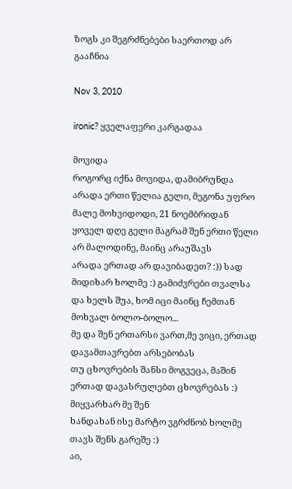ზოგს კი შეგრძნებები საერთოდ არ გააჩნია

Nov 3, 2010

ironic? ყველაფერი კარგადაა

მოვიდა
როგორც იქნა მოვიდა, დამიბრუნდა
არადა ერთი წელია გელი, მეგონა უფრო მალე მოხვიდოდი, 21 ნოემბრიდან ყოველ დღე გელი მაგრამ შენ ერთი წელი არ მალოდინე, მაინც არაუშავს
არადა ერთად არ დავიბადეთ? :)) სად მიდიხარ ხოლმე :) გამიძვრები თვალსა და ხელს შუა, ხომ იცი მაინც ჩემთან მოხვალ ბოლო-ბოლო...
მე და შენ ერთარსი ვართ,მე ვიცი, ერთად დავამთავრებთ არსებობას
თუ ცხოვრების შანსი მოგვეცა, მაშინ ერთად დავასრულებთ ცხოვრებას :)
მიყვარხარ მე შენ
ხანდახან ისე მარტო ვგრძნობ ხოლმე თავს შენს გარეშე :)
აი,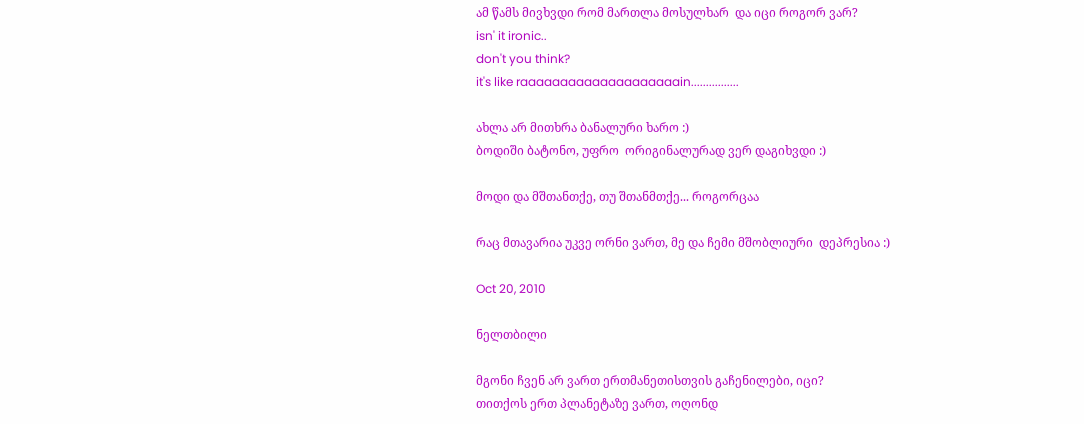ამ წამს მივხვდი რომ მართლა მოსულხარ  და იცი როგორ ვარ?
isn' it ironic..
don't you think?
it's like raaaaaaaaaaaaaaaaaaaain................

ახლა არ მითხრა ბანალური ხარო :)
ბოდიში ბატონო, უფრო  ორიგინალურად ვერ დაგიხვდი :)

მოდი და მშთანთქე, თუ შთანმთქე... როგორცაა

რაც მთავარია უკვე ორნი ვართ, მე და ჩემი მშობლიური  დეპრესია :)

Oct 20, 2010

ნელთბილი

მგონი ჩვენ არ ვართ ერთმანეთისთვის გაჩენილები, იცი?
თითქოს ერთ პლანეტაზე ვართ, ოღონდ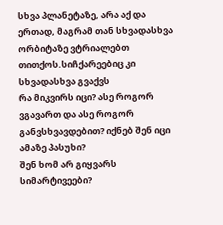სხვა პლანეტაზე, არა აქ და ერთად, მაგრამ თან სხვადასხვა ორბიტაზე ვტრიალებთ თითქოს.სიჩქარეებიც კი სხვადასხვა გვაქვს
რა მიკვირს იცი? ასე როგორ ვგავართ და ასე როგორ განვსხვავდებით? იქნებ შენ იცი ამაზე პასუხი?
შენ ხომ არ გიყვარს სიმარტივეები?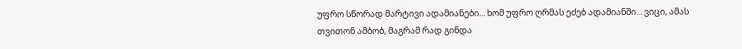უფრო სწორად მარტივი ადამიანები... ხომ უფრო ღრმას ეძებ ადამიანში... ვიცი, ამას თვითონ ამბობ, მაგრამ რად გინდა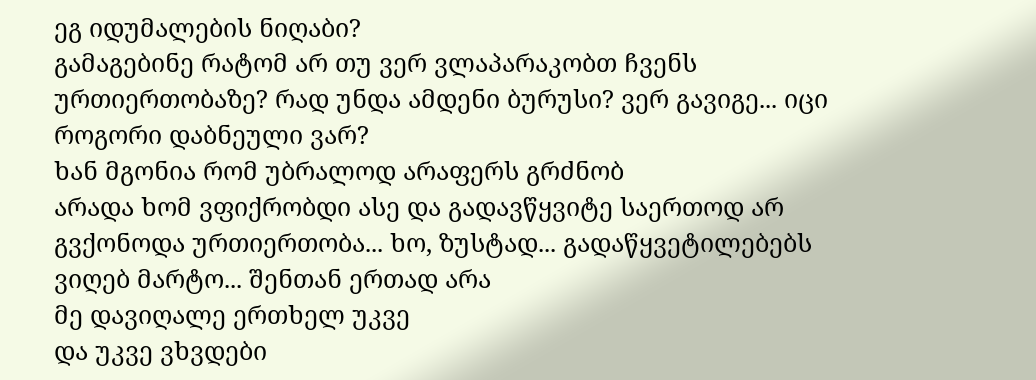ეგ იდუმალების ნიღაბი?
გამაგებინე რატომ არ თუ ვერ ვლაპარაკობთ ჩვენს ურთიერთობაზე? რად უნდა ამდენი ბურუსი? ვერ გავიგე... იცი როგორი დაბნეული ვარ?
ხან მგონია რომ უბრალოდ არაფერს გრძნობ
არადა ხომ ვფიქრობდი ასე და გადავწყვიტე საერთოდ არ გვქონოდა ურთიერთობა... ხო, ზუსტად... გადაწყვეტილებებს ვიღებ მარტო... შენთან ერთად არა
მე დავიღალე ერთხელ უკვე
და უკვე ვხვდები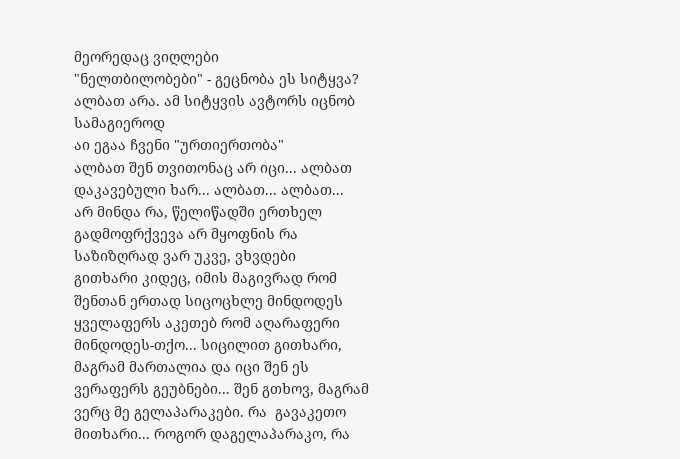მეორედაც ვიღლები
"ნელთბილობები" - გეცნობა ეს სიტყვა? ალბათ არა. ამ სიტყვის ავტორს იცნობ სამაგიეროდ
აი ეგაა ჩვენი "ურთიერთობა"
ალბათ შენ თვითონაც არ იცი... ალბათ დაკავებული ხარ... ალბათ... ალბათ...
არ მინდა რა, წელიწადში ერთხელ გადმოფრქვევა არ მყოფნის რა
საზიზღრად ვარ უკვე, ვხვდები
გითხარი კიდეც, იმის მაგივრად რომ შენთან ერთად სიცოცხლე მინდოდეს ყველაფერს აკეთებ რომ აღარაფერი მინდოდეს-თქო... სიცილით გითხარი, მაგრამ მართალია და იცი შენ ეს
ვერაფერს გეუბნები... შენ გთხოვ, მაგრამ ვერც მე გელაპარაკები. რა  გავაკეთო მითხარი... როგორ დაგელაპარაკო, რა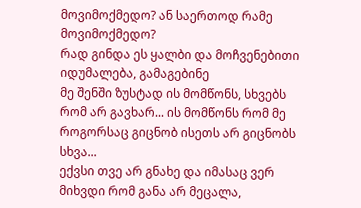მოვიმოქმედო? ან საერთოდ რამე მოვიმოქმედო?
რად გინდა ეს ყალბი და მოჩვენებითი იდუმალება, გამაგებინე
მე შენში ზუსტად ის მომწონს, სხვებს რომ არ გავხარ... ის მომწონს რომ მე როგორსაც გიცნობ ისეთს არ გიცნობს სხვა...
ექვსი თვე არ გნახე და იმასაც ვერ მიხვდი რომ განა არ მეცალა,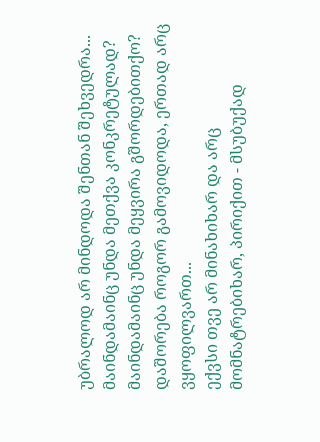უბრალოდ არ მინდოდა შენთან შეხვედრა... მაინდამაინც უნდა მეთქვა კონკრეტულად? მაინდამაინც უნდა მეყვირა გშორდებითქო? დაშორება როგორ გამოვიდოდა, ერთად არც ვყოფილვართ...
ექვსი თვე არ მინახიხარ და არც მომნატრებიხარ, პირიქით - მსუბუქად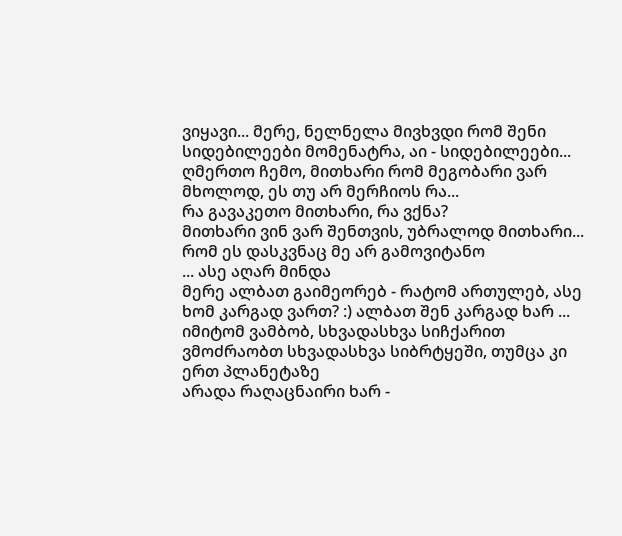ვიყავი... მერე, ნელნელა მივხვდი რომ შენი სიდებილეები მომენატრა, აი - სიდებილეები...
ღმერთო ჩემო, მითხარი რომ მეგობარი ვარ მხოლოდ, ეს თუ არ მერჩიოს რა...
რა გავაკეთო მითხარი, რა ვქნა?
მითხარი ვინ ვარ შენთვის, უბრალოდ მითხარი... რომ ეს დასკვნაც მე არ გამოვიტანო
... ასე აღარ მინდა
მერე ალბათ გაიმეორებ - რატომ ართულებ, ასე ხომ კარგად ვართ? :) ალბათ შენ კარგად ხარ ... იმიტომ ვამბობ, სხვადასხვა სიჩქარით ვმოძრაობთ სხვადასხვა სიბრტყეში, თუმცა კი ერთ პლანეტაზე
არადა რაღაცნაირი ხარ -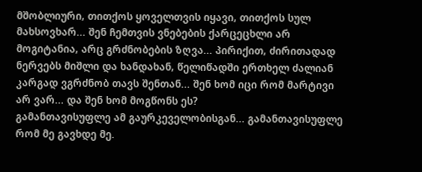მშობლიური, თითქოს ყოველთვის იყავი, თითქოს სულ მახსოვხარ... შენ ჩემთვის ვნებების ქარცეცხლი არ მოგიტანია, არც გრძნობების ზღვა... პირიქით, ძირითადად ნერვებს მიშლი და ხანდახან, წელიწადში ერთხელ ძალიან კარგად ვგრძნობ თავს შენთან... შენ ხომ იცი რომ მარტივი არ ვარ... და შენ ხომ მოგწონს ეს?
გამანთავისუფლე ამ გაურკეველობისგან... გამანთავისუფლე რომ მე გავხდე მე.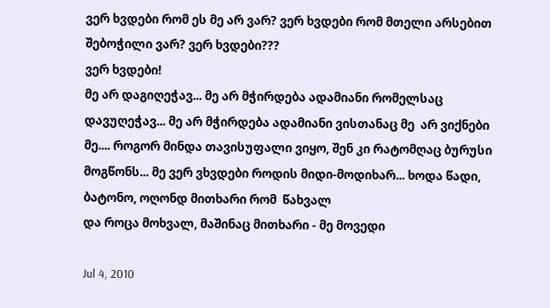ვერ ხვდები რომ ეს მე არ ვარ? ვერ ხვდები რომ მთელი არსებით შებოჭილი ვარ? ვერ ხვდები???
ვერ ხვდები!
მე არ დაგიღეჭავ... მე არ მჭირდება ადამიანი რომელსაც დავუღეჭავ... მე არ მჭირდება ადამიანი ვისთანაც მე  არ ვიქნები მე.... როგორ მინდა თავისუფალი ვიყო, შენ კი რატომღაც ბურუსი მოგწონს... მე ვერ ვხვდები როდის მიდი-მოდიხარ... ხოდა წადი, ბატონო, ოღონდ მითხარი რომ  წახვალ
და როცა მოხვალ, მაშინაც მითხარი - მე მოვედი

Jul 4, 2010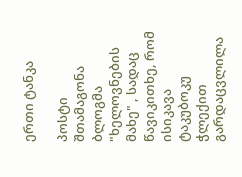ერთი ტანკა

პოსტი შთამაგონა ბლოგმა "ხელოვნების მახე" , სადაც წავიკითხე, რომ ისიკავა ტაკუბოკუ ჭლექით გარდაცვლილა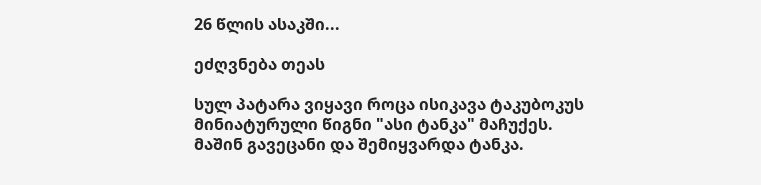26 წლის ასაკში...

ეძღვნება თეას

სულ პატარა ვიყავი როცა ისიკავა ტაკუბოკუს მინიატურული წიგნი "ასი ტანკა" მაჩუქეს. მაშინ გავეცანი და შემიყვარდა ტანკა.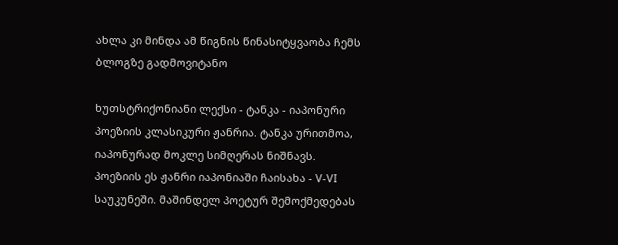ახლა კი მინდა ამ წიგნის წინასიტყვაობა ჩემს ბლოგზე გადმოვიტანო

ხუთსტრიქონიანი ლექსი - ტანკა - იაპონური პოეზიის კლასიკური ჟანრია. ტანკა ურითმოა, იაპონურად მოკლე სიმღერას ნიშნავს.
პოეზიის ეს ჟანრი იაპონიაში ჩაისახა - V-VI საუკუნეში. მაშინდელ პოეტურ შემოქმედებას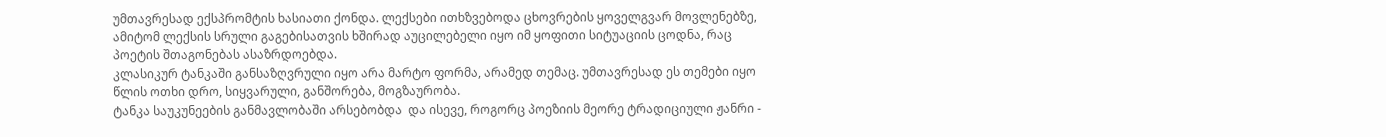უმთავრესად ექსპრომტის ხასიათი ქონდა. ლექსები ითხზვებოდა ცხოვრების ყოველგვარ მოვლენებზე, ამიტომ ლექსის სრული გაგებისათვის ხშირად აუცილებელი იყო იმ ყოფითი სიტუაციის ცოდნა, რაც პოეტის შთაგონებას ასაზრდოებდა.
კლასიკურ ტანკაში განსაზღვრული იყო არა მარტო ფორმა, არამედ თემაც. უმთავრესად ეს თემები იყო წლის ოთხი დრო, სიყვარული, განშორება, მოგზაურობა.
ტანკა საუკუნეების განმავლობაში არსებობდა  და ისევე, როგორც პოეზიის მეორე ტრადიციული ჟანრი -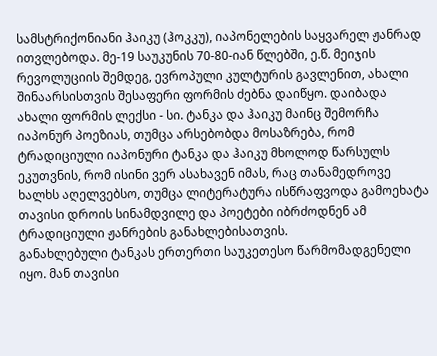სამსტრიქონიანი ჰაიკუ (ჰოკკუ), იაპონელების საყვარელ ჟანრად ითვლებოდა. მე-19 საუკუნის 70-80-იან წლებში, ე.წ. მეიჯის რევოლუციის შემდეგ, ევროპული კულტურის გავლენით, ახალი შინაარსისთვის შესაფერი ფორმის ძებნა დაიწყო. დაიბადა ახალი ფორმის ლექსი - სი. ტანკა და ჰაიკუ მაინც შემორჩა იაპონურ პოეზიას, თუმცა არსებობდა მოსაზრება, რომ ტრადიციული იაპონური ტანკა და ჰაიკუ მხოლოდ წარსულს ეკუთვნის, რომ ისინი ვერ ასახავენ იმას, რაც თანამედროვე ხალხს აღელვებსო, თუმცა ლიტერატურა ისწრაფვოდა გამოეხატა თავისი დროის სინამდვილე და პოეტები იბრძოდნენ ამ ტრადიციული ჟანრების განახლებისათვის.
განახლებული ტანკას ერთერთი საუკეთესო წარმომადგენელი იყო. მან თავისი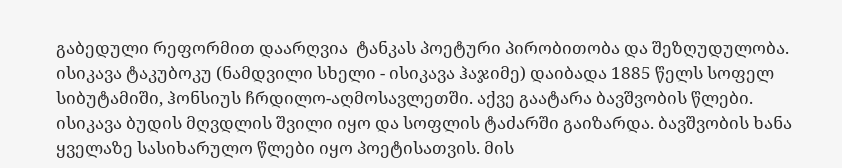გაბედული რეფორმით დაარღვია  ტანკას პოეტური პირობითობა და შეზღუდულობა.
ისიკავა ტაკუბოკუ (ნამდვილი სხელი - ისიკავა ჰაჯიმე) დაიბადა 1885 წელს სოფელ სიბუტამიში, ჰონსიუს ჩრდილო-აღმოსავლეთში. აქვე გაატარა ბავშვობის წლები.
ისიკავა ბუდის მღვდლის შვილი იყო და სოფლის ტაძარში გაიზარდა. ბავშვობის ხანა ყველაზე სასიხარულო წლები იყო პოეტისათვის. მის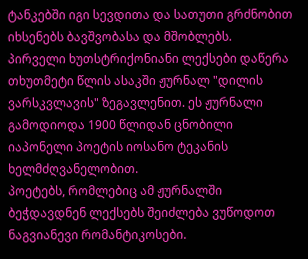ტანკებში იგი სევდითა და სათუთი გრძნობით იხსენებს ბავშვობასა და მშობლებს.
პირველი ხუთსტრიქონიანი ლექსები დაწერა თხუთმეტი წლის ასაკში ჟურნალ "დილის ვარსკვლავის" ზეგავლენით. ეს ჟურნალი  გამოდიოდა 1900 წლიდან ცნობილი იაპონელი პოეტის იოსანო ტეკანის ხელმძღვანელობით.
პოეტებს, რომლებიც ამ ჟურნალში ბეჭდავდნენ ლექსებს შეიძლება ვუწოდოთ ნაგვიანევი რომანტიკოსები.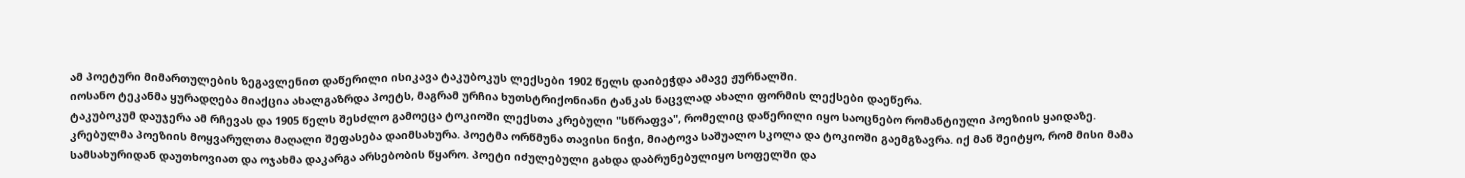ამ პოეტური მიმართულების ზეგავლენით დაწერილი ისიკავა ტაკუბოკუს ლექსები 1902 წელს დაიბეჭდა ამავე ჟურნალში.
იოსანო ტეკანმა ყურადღება მიაქცია ახალგაზრდა პოეტს, მაგრამ ურჩია ხუთსტრიქონიანი ტანკას ნაცვლად ახალი ფორმის ლექსები დაეწერა.
ტაკუბოკუმ დაუჯერა ამ რჩევას და 1905 წელს შესძლო გამოეცა ტოკიოში ლექსთა კრებული "სწრაფვა", რომელიც დაწერილი იყო საოცნებო რომანტიული პოეზიის ყაიდაზე.
კრებულმა პოეზიის მოყვარულთა მაღალი შეფასება დაიმსახურა. პოეტმა ორწმუნა თავისი ნიჭი, მიატოვა საშუალო სკოლა და ტოკიოში გაემგზავრა. იქ მან შეიტყო, რომ მისი მამა სამსახურიდან დაუთხოვიათ და ოჯახმა დაკარგა არსებობის წყარო. პოეტი იძულებული გახდა დაბრუნებულიყო სოფელში და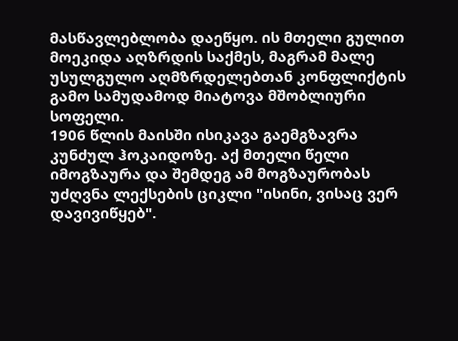მასწავლებლობა დაეწყო. ის მთელი გულით მოეკიდა აღზრდის საქმეს, მაგრამ მალე  უსულგულო აღმზრდელებთან კონფლიქტის გამო სამუდამოდ მიატოვა მშობლიური სოფელი.
1906 წლის მაისში ისიკავა გაემგზავრა კუნძულ ჰოკაიდოზე. აქ მთელი წელი იმოგზაურა და შემდეგ ამ მოგზაურობას უძღვნა ლექსების ციკლი "ისინი, ვისაც ვერ დავივიწყებ".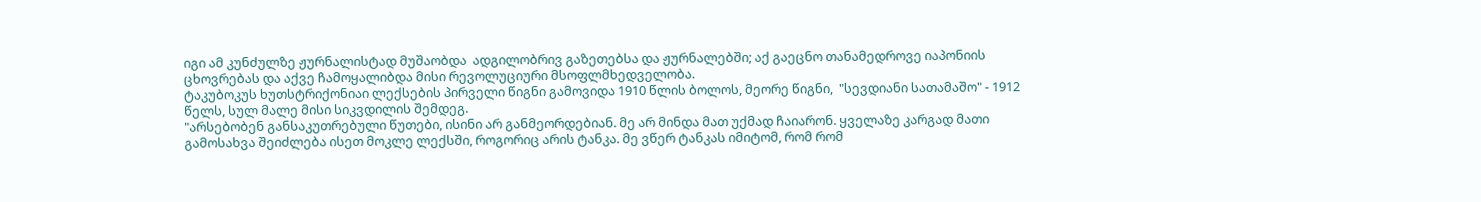იგი ამ კუნძულზე ჟურნალისტად მუშაობდა  ადგილობრივ გაზეთებსა და ჟურნალებში; აქ გაეცნო თანამედროვე იაპონიის ცხოვრებას და აქვე ჩამოყალიბდა მისი რევოლუციური მსოფლმხედველობა.
ტაკუბოკუს ხუთსტრიქონიაი ლექსების პირველი წიგნი გამოვიდა 1910 წლის ბოლოს, მეორე წიგნი,  "სევდიანი სათამაშო" - 1912 წელს, სულ მალე მისი სიკვდილის შემდეგ.
"არსებობენ განსაკუთრებული წუთები, ისინი არ განმეორდებიან. მე არ მინდა მათ უქმად ჩაიარონ. ყველაზე კარგად მათი გამოსახვა შეიძლება ისეთ მოკლე ლექსში, როგორიც არის ტანკა. მე ვწერ ტანკას იმიტომ, რომ რომ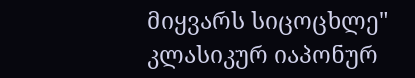მიყვარს სიცოცხლე"
კლასიკურ იაპონურ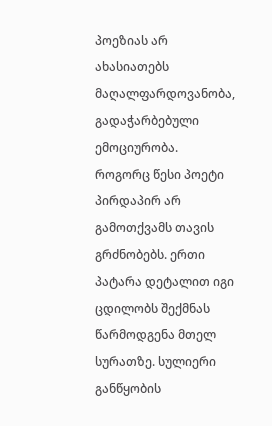პოეზიას არ ახასიათებს მაღალფარდოვანობა, გადაჭარბებული ემოციურობა. როგორც წესი პოეტი პირდაპირ არ გამოთქვამს თავის გრძნობებს. ერთი პატარა დეტალით იგი ცდილობს შექმნას წარმოდგენა მთელ სურათზე. სულიერი განწყობის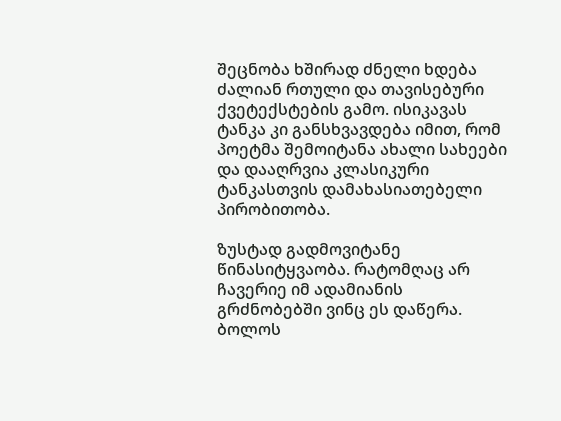შეცნობა ხშირად ძნელი ხდება ძალიან რთული და თავისებური ქვეტექსტების გამო. ისიკავას ტანკა კი განსხვავდება იმით, რომ პოეტმა შემოიტანა ახალი სახეები და დააღრვია კლასიკური ტანკასთვის დამახასიათებელი პირობითობა.

ზუსტად გადმოვიტანე წინასიტყვაობა. რატომღაც არ ჩავერიე იმ ადამიანის გრძნობებში ვინც ეს დაწერა. ბოლოს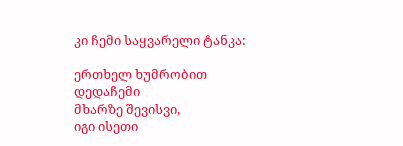კი ჩემი საყვარელი ტანკა:

ერთხელ ხუმრობით დედაჩემი
მხარზე შევისვი,
იგი ისეთი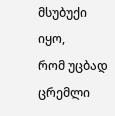მსუბუქი იყო,
რომ უცბად ცრემლი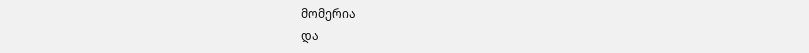მომერია
და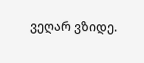ვეღარ ვზიდე.